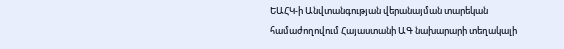ԵԱՀԿ-ի Անվտանգության վերանայման տարեկան համաժողովում Հայաստանի ԱԳ նախարարի տեղակալի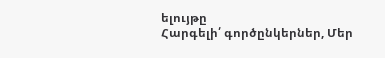ելույթը
Հարգելի՛ գործընկերներ, Մեր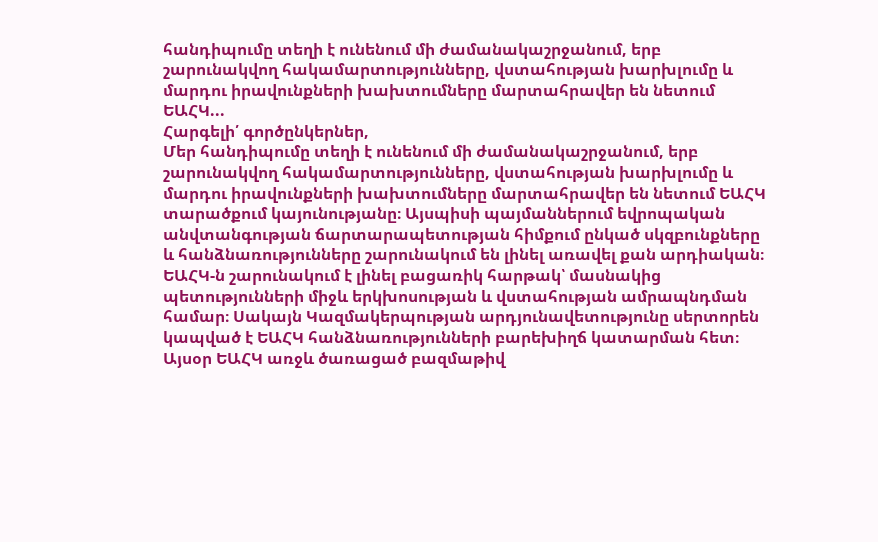հանդիպումը տեղի է ունենում մի ժամանակաշրջանում, երբ շարունակվող հակամարտությունները, վստահության խարխլումը և մարդու իրավունքների խախտումները մարտահրավեր են նետում ԵԱՀԿ...
Հարգելի՛ գործընկերներ,
Մեր հանդիպումը տեղի է ունենում մի ժամանակաշրջանում, երբ շարունակվող հակամարտությունները, վստահության խարխլումը և մարդու իրավունքների խախտումները մարտահրավեր են նետում ԵԱՀԿ տարածքում կայունությանը։ Այսպիսի պայմաններում եվրոպական անվտանգության ճարտարապետության հիմքում ընկած սկզբունքները և հանձնառությունները շարունակում են լինել առավել քան արդիական։
ԵԱՀԿ-ն շարունակում է լինել բացառիկ հարթակ՝ մասնակից պետությունների միջև երկխոսության և վստահության ամրապնդման համար։ Սակայն Կազմակերպության արդյունավետությունը սերտորեն կապված է ԵԱՀԿ հանձնառությունների բարեխիղճ կատարման հետ։ Այսօր ԵԱՀԿ առջև ծառացած բազմաթիվ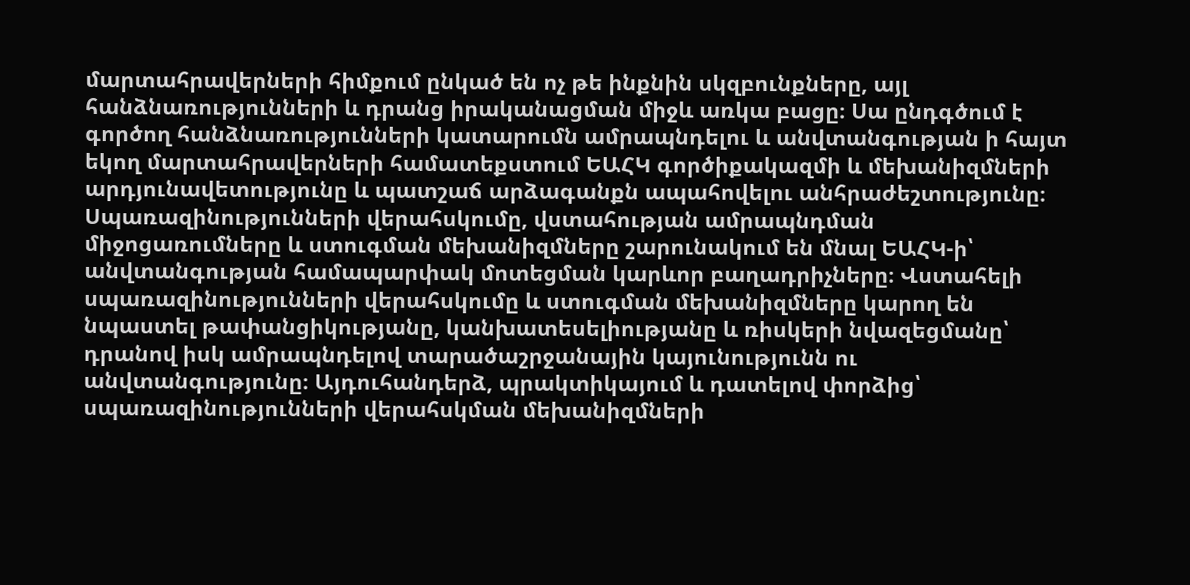մարտահրավերների հիմքում ընկած են ոչ թե ինքնին սկզբունքները, այլ հանձնառությունների և դրանց իրականացման միջև առկա բացը։ Սա ընդգծում է գործող հանձնառությունների կատարումն ամրապնդելու և անվտանգության ի հայտ եկող մարտահրավերների համատեքստում ԵԱՀԿ գործիքակազմի և մեխանիզմների արդյունավետությունը և պատշաճ արձագանքն ապահովելու անհրաժեշտությունը։
Սպառազինությունների վերահսկումը, վստահության ամրապնդման միջոցառումները և ստուգման մեխանիզմները շարունակում են մնալ ԵԱՀԿ-ի՝ անվտանգության համապարփակ մոտեցման կարևոր բաղադրիչները։ Վստահելի սպառազինությունների վերահսկումը և ստուգման մեխանիզմները կարող են նպաստել թափանցիկությանը, կանխատեսելիությանը և ռիսկերի նվազեցմանը՝ դրանով իսկ ամրապնդելով տարածաշրջանային կայունությունն ու անվտանգությունը։ Այդուհանդերձ, պրակտիկայում և դատելով փորձից՝ սպառազինությունների վերահսկման մեխանիզմների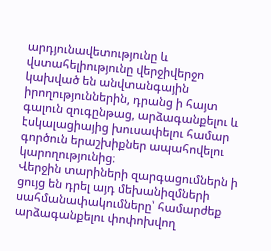արդյունավետությունը և վստահելիությունը վերջիվերջո կախված են անվտանգային իրողություններին, դրանց ի հայտ գալուն զուգընթաց, արձագանքելու և էսկալացիայից խուսափելու համար գործուն երաշխիքներ ապահովելու կարողությունից։
Վերջին տարիների զարգացումներն ի ցույց են դրել այդ մեխանիզմների սահմանափակումները՝ համարժեք արձագանքելու փոփոխվող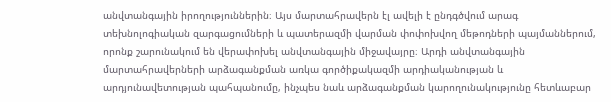անվտանգային իրողություններին։ Այս մարտահրավերն էլ ավելի է ընդգծվում արագ տեխնոլոգիական զարգացումների և պատերազմի վարման փոփոխվող մեթոդների պայմաններում, որոնք շարունակում են վերափոխել անվտանգային միջավայրը։ Արդի անվտանգային մարտահրավերների արձագանքման առկա գործիքակազմի արդիականության և արդյունավետության պահպանումը, ինչպես նաև արձագանքման կարողունակությունը հետևաբար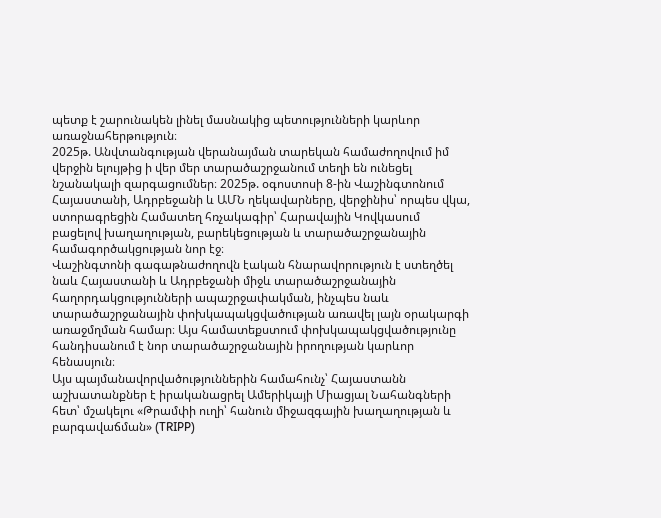պետք է շարունակեն լինել մասնակից պետությունների կարևոր առաջնահերթություն։
2025թ. Անվտանգության վերանայման տարեկան համաժողովում իմ վերջին ելույթից ի վեր մեր տարածաշրջանում տեղի են ունեցել նշանակալի զարգացումներ։ 2025թ. օգոստոսի 8-ին Վաշինգտոնում Հայաստանի, Ադրբեջանի և ԱՄՆ ղեկավարները, վերջինիս՝ որպես վկա, ստորագրեցին Համատեղ հռչակագիր՝ Հարավային Կովկասում բացելով խաղաղության, բարեկեցության և տարածաշրջանային համագործակցության նոր էջ։
Վաշինգտոնի գագաթնաժողովն էական հնարավորություն է ստեղծել նաև Հայաստանի և Ադրբեջանի միջև տարածաշրջանային հաղորդակցությունների ապաշրջափակման, ինչպես նաև տարածաշրջանային փոխկապակցվածության առավել լայն օրակարգի առաջմղման համար։ Այս համատեքստում փոխկապակցվածությունը հանդիսանում է նոր տարածաշրջանային իրողության կարևոր հենասյուն։
Այս պայմանավորվածություններին համահունչ՝ Հայաստանն աշխատանքներ է իրականացրել Ամերիկայի Միացյալ Նահանգների հետ՝ մշակելու «Թրամփի ուղի՝ հանուն միջազգային խաղաղության և բարգավաճման» (TRIPP)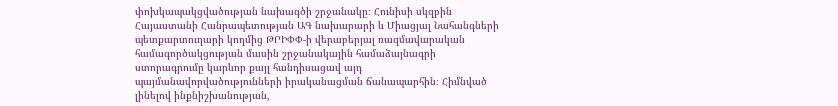փոխկապակցվածության նախագծի շրջանակը։ Հունիսի սկզբին Հայաստանի Հանրապետության ԱԳ նախարարի և Միացյալ Նահանգների պետքարտուղարի կողմից ԹՐԻՓՓ-ի վերաբերյալ ռազմավարական համագործակցության մասին շրջանակային համաձայնագրի ստորագրումը կարևոր քայլ հանդիսացավ այդ պայմանավորվածությունների իրականացման ճանապարհին։ Հիմնված լինելով ինքնիշխանության,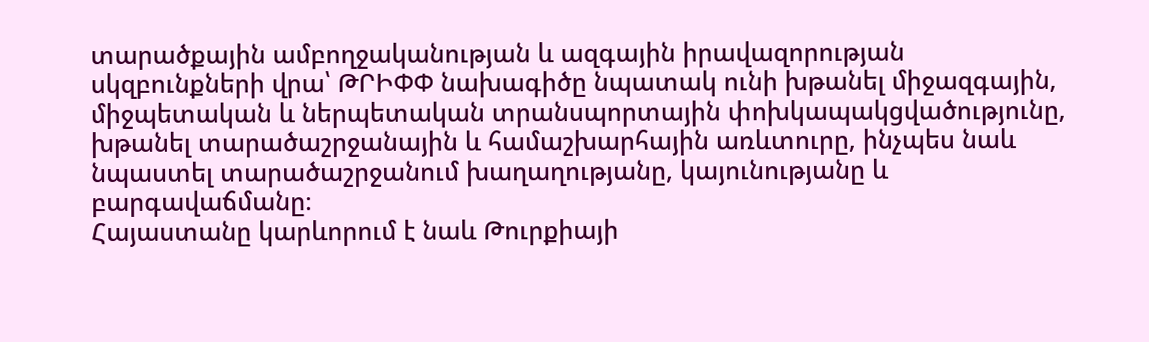տարածքային ամբողջականության և ազգային իրավազորության սկզբունքների վրա՝ ԹՐԻՓՓ նախագիծը նպատակ ունի խթանել միջազգային, միջպետական և ներպետական տրանսպորտային փոխկապակցվածությունը, խթանել տարածաշրջանային և համաշխարհային առևտուրը, ինչպես նաև նպաստել տարածաշրջանում խաղաղությանը, կայունությանը և բարգավաճմանը։
Հայաստանը կարևորում է նաև Թուրքիայի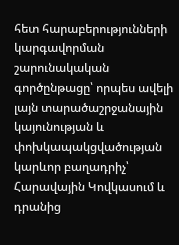հետ հարաբերությունների կարգավորման շարունակական գործընթացը՝ որպես ավելի լայն տարածաշրջանային կայունության և փոխկապակցվածության կարևոր բաղադրիչ՝ Հարավային Կովկասում և դրանից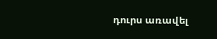դուրս առավել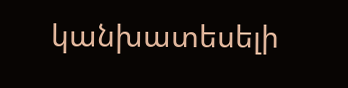կանխատեսելի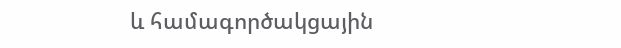և համագործակցային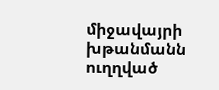միջավայրի խթանմանն ուղղված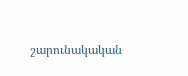շարունակական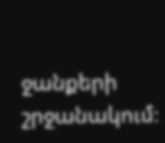ջանքերի շրջանակում։